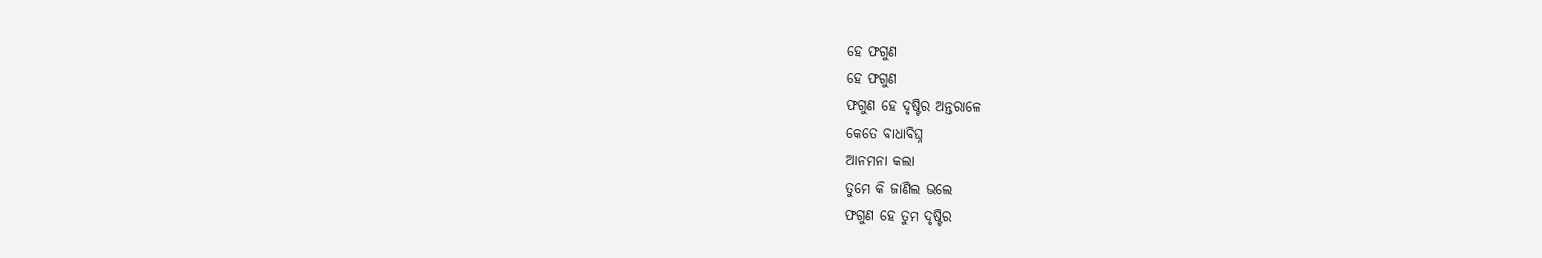ହେ ଫଗୁଣ
ହେ ଫଗୁଣ
ଫଗୁଣ ହେ ଦୃଷ୍ଟିର ଅନ୍ତରାଳେ
କେତେ ବାଧାବିଘ୍ନ
ଆନମନା କଲା
ତୁମେ କି ଜାଣିଲ ଭଲେ
ଫଗୁଣ ହେ ତୁମ ଦୃଷ୍ଟିର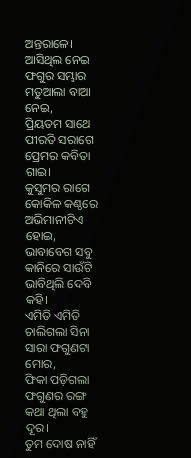ଅନ୍ତରାଳେ।
ଆସିଥିଲ ନେଇ ଫଗୁର ସମ୍ଭାର
ମତୁଆଲା ବାଆ ନେଇ,
ପ୍ରିୟତମ ସାଥେ ପୀରତି ସରାଗେ
ପ୍ରେମର କବିତା ଗାଇ।
କୁସୁମର ରାଗେ କୋକିଳ କଣ୍ଠରେ
ଅଭିମାନୀଟିଏ ହୋଇ,
ଭାବାବେଗ ସବୁ କାନିରେ ସାଉଁଟି
ଭାବିଥିଲି ଦେବି କହି।
ଏମିତି ଏମିତି ଚାଲିଗଲା ସିନା
ସାରା ଫଗୁଣଟା ମୋର,
ଫିକା ପଡ଼ିଗଲା ଫଗୁଣର ରଙ୍ଗ
କଥା ଥିଲା ବହୁ ଦୂର।
ତୁମ ଦୋଷ ନାହିଁ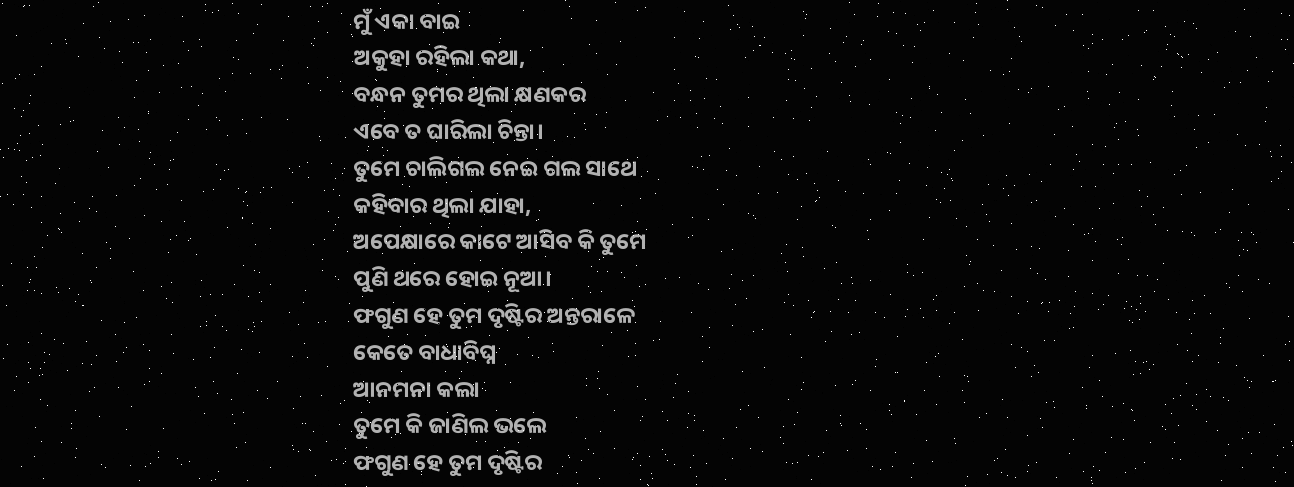ମୁଁ ଏକା ବାଇ
ଅକୁହା ରହିଲା କଥା,
ବନ୍ଧନ ତୁମର ଥିଲା କ୍ଷଣକର
ଏବେ ତ ଘାରିଲା ଚିନ୍ତା।
ତୁମେ ଚାଲିଗଲ ନେଇ ଗଲ ସାଥେ
କହିବାର ଥିଲା ଯାହା,
ଅପେକ୍ଷାରେ କାଟେ ଆସିବ କି ତୁମେ
ପୁଣି ଥରେ ହୋଇ ନୂଆ।
ଫଗୁଣ ହେ ତୁମ ଦୃଷ୍ଟିର ଅନ୍ତରାଳେ
କେତେ ବାଧାବିଘ୍ନ
ଆନମନା କଲା
ତୁମେ କି ଜାଣିଲ ଭଲେ
ଫଗୁଣ ହେ ତୁମ ଦୃଷ୍ଟିର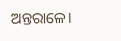ଅନ୍ତରାଳେ।